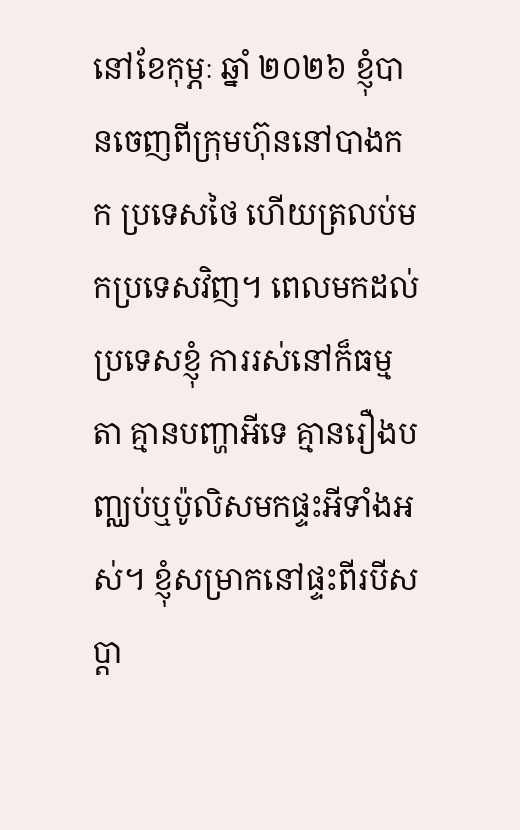នៅខែកុម្ភៈ ឆ្នាំ ២០២៦ ខ្ញុំបានចេញពីក្រុមហ៊ុននៅបាងកក ប្រទេសថៃ ហើយត្រលប់មកប្រទេសវិញ។ ពេលមកដល់ប្រទេសខ្ញុំ ការរស់នៅក៏ធម្មតា គ្មានបញ្ហាអីទេ គ្មានរឿងបញ្ឈប់ឬប៉ូលិសមកផ្ទះអីទាំងអស់។ ខ្ញុំសម្រាកនៅផ្ទះពីរបីសប្ដា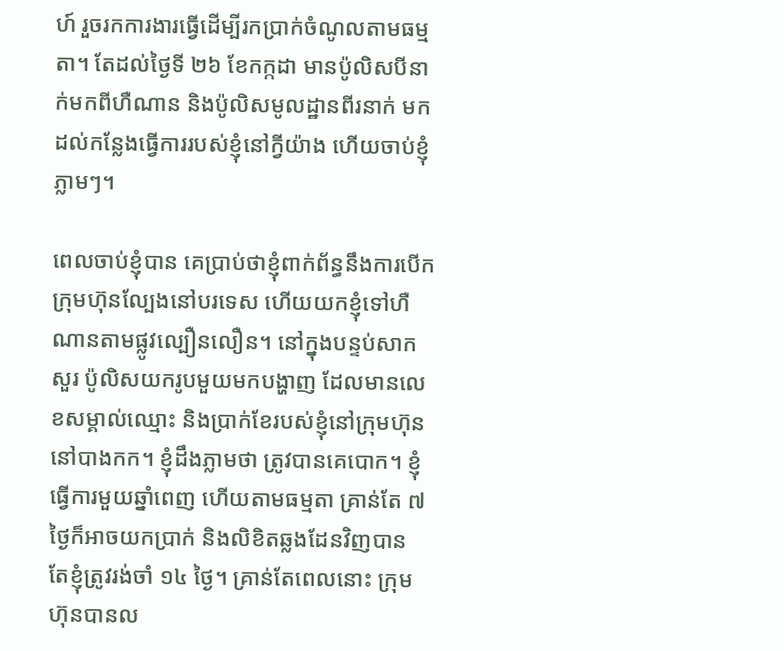ហ៍ រួចរកការងារធ្វើដើម្បីរកប្រាក់ចំណូលតាមធម្មតា។ តែដល់ថ្ងៃទី ២៦ ខែកក្កដា មានប៉ូលិសបីនាក់មកពីហឺណាន និងប៉ូលិសមូលដ្ឋានពីរនាក់ មកដល់កន្លែងធ្វើការរបស់ខ្ញុំនៅក្វីយ៉ាង ហើយចាប់ខ្ញុំភ្លាមៗ។

ពេលចាប់ខ្ញុំបាន គេប្រាប់ថាខ្ញុំពាក់ព័ន្ធនឹងការបើកក្រុមហ៊ុនល្បែងនៅបរទេស ហើយយកខ្ញុំទៅហឺណានតាមផ្លូវល្បឿនលឿន។ នៅក្នុងបន្ទប់សាកសួរ ប៉ូលិសយករូបមួយមកបង្ហាញ ដែលមានលេខសម្គាល់ឈ្មោះ និងប្រាក់ខែរបស់ខ្ញុំនៅក្រុមហ៊ុននៅបាងកក។ ខ្ញុំដឹងភ្លាមថា ត្រូវបានគេបោក។ ខ្ញុំធ្វើការមួយឆ្នាំពេញ ហើយតាមធម្មតា គ្រាន់តែ ៧ ថ្ងៃក៏អាចយកប្រាក់ និងលិខិតឆ្លងដែនវិញបាន តែខ្ញុំត្រូវរង់ចាំ ១៤ ថ្ងៃ។ គ្រាន់តែពេលនោះ ក្រុមហ៊ុនបានល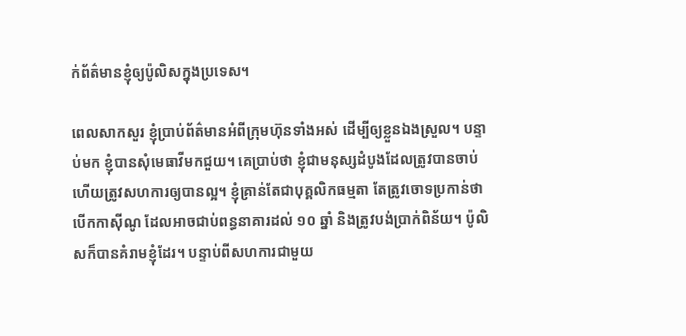ក់ព័ត៌មានខ្ញុំឲ្យប៉ូលិសក្នុងប្រទេស។

ពេលសាកសួរ ខ្ញុំប្រាប់ព័ត៌មានអំពីក្រុមហ៊ុនទាំងអស់ ដើម្បីឲ្យខ្លួនឯងស្រួល។ បន្ទាប់មក ខ្ញុំបានសុំមេធាវីមកជួយ។ គេប្រាប់ថា ខ្ញុំជាមនុស្សដំបូងដែលត្រូវបានចាប់ ហើយត្រូវសហការឲ្យបានល្អ។ ខ្ញុំគ្រាន់តែជាបុគ្គលិកធម្មតា តែត្រូវចោទប្រកាន់ថាបើកកាស៊ីណូ ដែលអាចជាប់ពន្ធនាគារដល់ ១០ ឆ្នាំ និងត្រូវបង់ប្រាក់ពិន័យ។ ប៉ូលិសក៏បានគំរាមខ្ញុំដែរ។ បន្ទាប់ពីសហការជាមួយ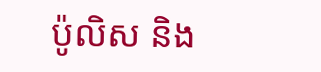ប៉ូលិស និង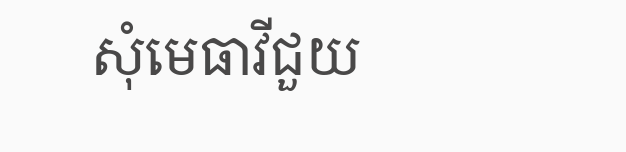សុំមេធាវីជួយ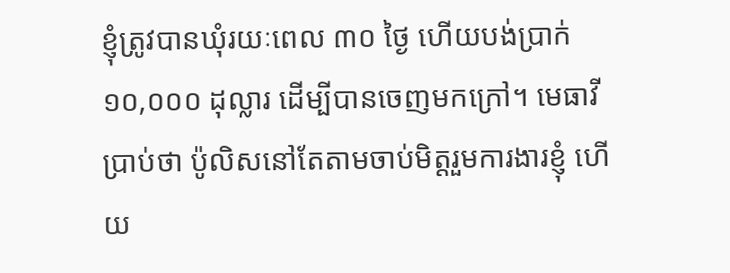ខ្ញុំត្រូវបានឃុំរយៈពេល ៣០ ថ្ងៃ ហើយបង់ប្រាក់ ១០,០០០ ដុល្លារ ដើម្បីបានចេញមកក្រៅ។ មេធាវីប្រាប់ថា ប៉ូលិសនៅតែតាមចាប់មិត្តរួមការងារខ្ញុំ ហើយ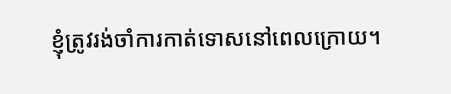ខ្ញុំត្រូវរង់ចាំការកាត់ទោសនៅពេលក្រោយ។